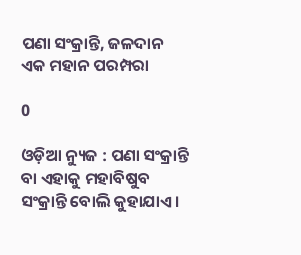ପଣା ସଂକ୍ରାନ୍ତି, ଜଳଦାନ ଏକ ମହାନ ପରମ୍ପରା

0

ଓଡ଼ିଆ ନ୍ୟୁଜ : ପଣା ସଂକ୍ରାନ୍ତି ବା ଏହାକୁ ମହାବିଷୁବ ସଂକ୍ରାନ୍ତି ବୋଲି କୁହାଯାଏ ।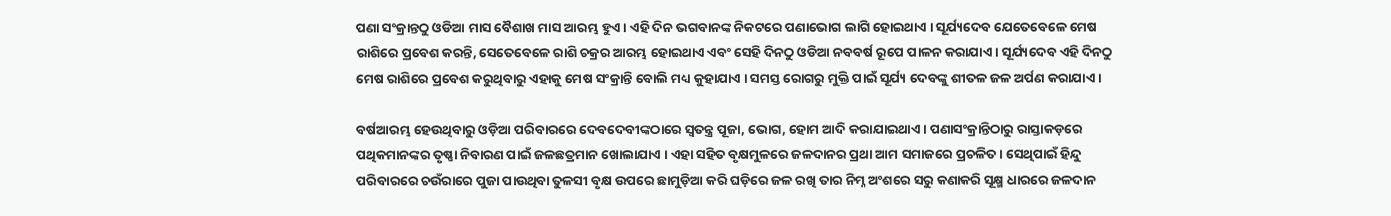ପଣା ସଂକ୍ରାନ୍ତଠୁ ଓଡିଆ ମାସ ବୈଶାଖ ମାସ ଆରମ୍ଭ ହୁଏ । ଏହି ଦିନ ଭଗବାନଙ୍କ ନିକଟରେ ପଣାଭୋଗ ଲାଗି ହୋଇଥାଏ । ସୂର୍ଯ୍ୟଦେବ ଯେତେବେଳେ ମେଷ ରାଶିରେ ପ୍ରବେଶ କରନ୍ତି, ସେତେବେଳେ ରାଶି ଚକ୍ରର ଆରମ୍ଭ ହୋଇଥାଏ ଏବଂ ସେହି ଦିନଠୁ ଓଡିଆ ନବବର୍ଷ ରୂପେ ପାଳନ କରାଯାଏ । ସୂର୍ଯ୍ୟଦେବ ଏହି ଦିନଠୁ ମେଷ ରାଶିରେ ପ୍ରବେଶ କରୁଥିବାରୁ ଏହାକୁ ମେଷ ସଂକ୍ରାନ୍ତି ବୋଲି ମଧ୍ୟ କୁହାଯାଏ । ସମସ୍ତ ରୋଗରୁ ମୁକ୍ତି ପାଇଁ ସୂର୍ଯ୍ୟ ଦେବଙ୍କୁ ଶୀତଳ ଜଳ ଅର୍ପଣ କରାଯାଏ ।

ବର୍ଷଆରମ୍ଭ ହେଉଥିବାରୁ ଓଡ଼ିଆ ପରିବାରରେ ଦେବଦେବୀଙ୍କଠାରେ ସ୍ୱତନ୍ତ୍ର ପୂଜା, ଭୋଗ, ହୋମ ଆଦି କରାଯାଇଥାଏ । ପଣାସଂକ୍ରାନ୍ତିଠାରୁ ରାସ୍ତାକଡ଼ରେ ପଥିକମାନଙ୍କର ତୃଷ୍ଣା ନିବାରଣ ପାଇଁ ଜଳଛତ୍ରମାନ ଖୋଲାଯାଏ । ଏହା ସହିତ ବୃକ୍ଷମୁଳରେ ଜଳଦାନର ପ୍ରଥା ଆମ ସମାଜରେ ପ୍ରଚଳିତ । ସେଥିପାଇଁ ହିନ୍ଦୁ ପରିବାରରେ ଚଉଁରାରେ ପୁଜା ପାଉଥିବା ତୁଳସୀ ବୃକ୍ଷ ଉପରେ ଛାମୁଡ଼ିଆ କରି ଘଡ଼ିରେ ଜଳ ରଖି ତାର ନିମ୍ନ ଅଂଶରେ ସରୁ କଣାକରି ସୂକ୍ଷ୍ମ ଧାରରେ ଜଳଦାନ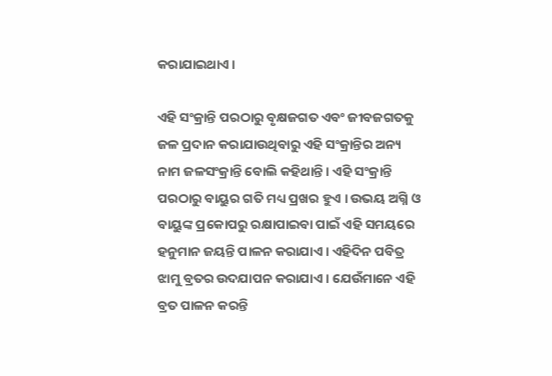କରାଯାଇଥାଏ ।

ଏହି ସଂକ୍ରାନ୍ତି ପରଠାରୁ ବୃକ୍ଷଜଗତ ଏବଂ ଜୀବଜଗତକୁ ଜଳ ପ୍ରଦାନ କରାଯାଉଥିବାରୁ ଏହି ସଂକ୍ରାନ୍ତିର ଅନ୍ୟ ନାମ ଜଳସଂକ୍ରାନ୍ତି ବୋଲି କହିଥାନ୍ତି । ଏହି ସଂକ୍ରାନ୍ତି ପରଠାରୁ ବାୟୁର ଗତି ମଧ୍ୟ ପ୍ରଖର ହୁଏ । ଉଭୟ ଅଗ୍ନି ଓ ବାୟୁଙ୍କ ପ୍ରକୋପରୁ ରକ୍ଷାପାଇବା ପାଇଁ ଏହି ସମୟରେ ହନୁମାନ ଜୟନ୍ତି ପାଳନ କରାଯାଏ । ଏହିଦିନ ପବିତ୍ର ଝାମୁ ବ୍ରତର ଉଦଯାପନ କରାଯାଏ । ଯେଉଁମାନେ ଏହି ବ୍ରତ ପାଳନ କରନ୍ତି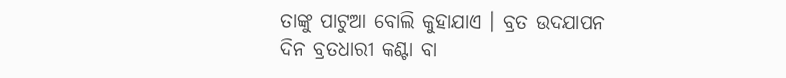ତାଙ୍କୁ ପାଟୁଆ ବୋଲି କୁହାଯାଏ । ବ୍ରତ ଉଦଯାପନ ଦିନ ବ୍ରତଧାରୀ କଣ୍ଟା ବା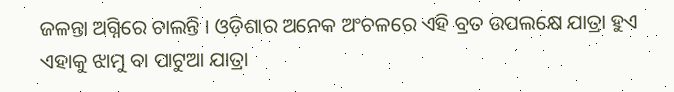ଜଳନ୍ତା ଅଗ୍ନିରେ ଚାଲନ୍ତି । ଓଡ଼ିଶାର ଅନେକ ଅଂଚଳରେ ଏହି ବ୍ରତ ଉପଲକ୍ଷେ ଯାତ୍ରା ହୁଏ ଏହାକୁ ଝାମୁ ବା ପାଟୁଆ ଯାତ୍ରା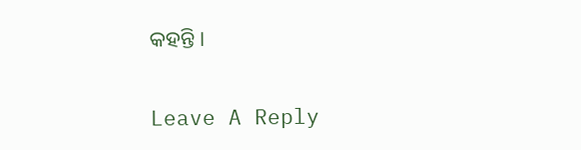କହନ୍ତି ।

Leave A Reply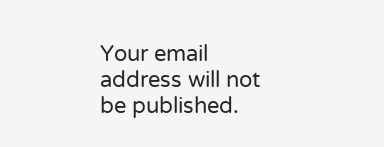Your email address will not be published.